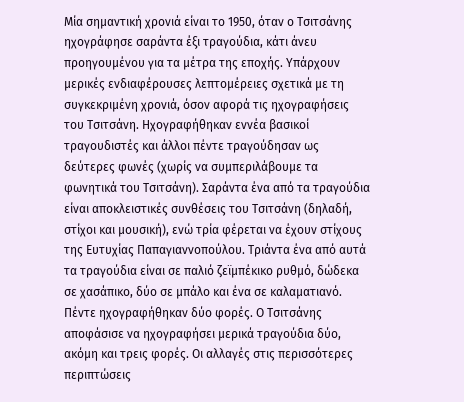Μία σηµαντική χρονιά είναι το 1950, όταν ο Τσιτσάνης ηχογράφησε σαράντα έξι τραγούδια, κάτι άνευ προηγουµένου για τα µέτρα της εποχής. Υπάρχουν µερικές ενδιαφέρουσες λεπτοµέρειες σχετικά µε τη συγκεκριµένη χρονιά, όσον αφορά τις ηχογραφήσεις του Τσιτσάνη. Ηχογραφήθηκαν εννέα βασικοί τραγουδιστές και άλλοι πέντε τραγούδησαν ως δεύτερες φωνές (χωρίς να συµπεριλάβουµε τα φωνητικά του Τσιτσάνη). Σαράντα ένα από τα τραγούδια είναι αποκλειστικές συνθέσεις του Τσιτσάνη (δηλαδή, στίχοι και µουσική), ενώ τρία φέρεται να έχουν στίχους της Ευτυχίας Παπαγιαννοπούλου. Τριάντα ένα από αυτά τα τραγούδια είναι σε παλιό ζεϊµπέκικο ρυθµό, δώδεκα σε χασάπικο, δύο σε µπάλο και ένα σε καλαµατιανό. Πέντε ηχογραφήθηκαν δύο φορές. Ο Τσιτσάνης αποφάσισε να ηχογραφήσει µερικά τραγούδια δύο, ακόµη και τρεις φορές. Οι αλλαγές στις περισσότερες περιπτώσεις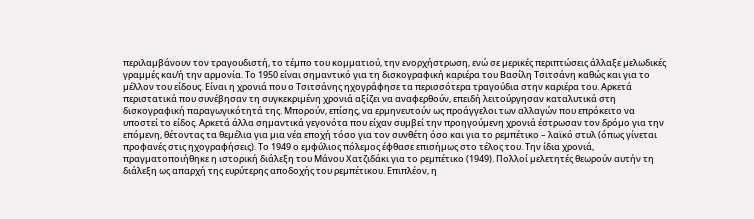περιλαµβάνουν τον τραγουδιστή, το τέµπο του κοµµατιού, την ενορχήστρωση, ενώ σε µερικές περιπτώσεις άλλαξε µελωδικές γραµµές και/ή την αρµονία. Το 1950 είναι σηµαντικό για τη δισκογραφική καριέρα του Βασίλη Τσιτσάνη καθώς και για το µέλλον του είδους. Είναι η χρονιά που ο Τσιτσάνης ηχογράφησε τα περισσότερα τραγούδια στην καριέρα του. Αρκετά περιστατικά που συνέβησαν τη συγκεκριµένη χρονιά αξίζει να αναφερθούν, επειδή λειτούργησαν καταλυτικά στη δισκογραφική παραγωγικότητά της. Μπορούν, επίσης, να ερµηνευτούν ως προάγγελοι των αλλαγών που επρόκειτο να υποστεί το είδος. Αρκετά άλλα σηµαντικά γεγονότα που είχαν συµβεί την προηγούµενη χρονιά έστρωσαν τον δρόµο για την επόµενη, θέτοντας τα θεµέλια για µια νέα εποχή τόσο για τον συνθέτη όσο και για το ρεµπέτικο – λαϊκό στυλ (όπως γίνεται προφανές στις ηχογραφήσεις). Το 1949 ο εµφύλιος πόλεµος έφθασε επισήµως στο τέλος του. Την ίδια χρονιά, πραγµατοποιήθηκε η ιστορική διάλεξη του Μάνου Χατζιδάκι για το ρεµπέτικο (1949). Πολλοί µελετητές θεωρούν αυτήν τη διάλεξη ως απαρχή της ευρύτερης αποδοχής του ρεµπέτικου. Επιπλέον, η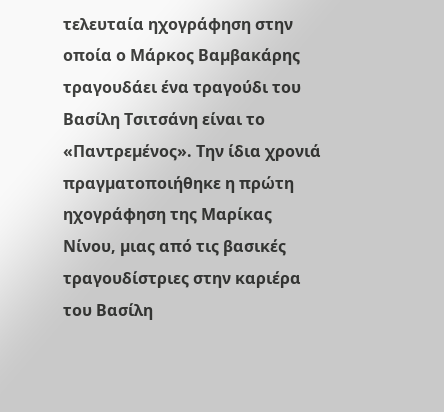τελευταία ηχογράφηση στην οποία ο Μάρκος Βαµβακάρης τραγουδάει ένα τραγούδι του Βασίλη Τσιτσάνη είναι το «Παντρεµένος». Την ίδια χρονιά πραγµατοποιήθηκε η πρώτη ηχογράφηση της Μαρίκας Νίνου, µιας από τις βασικές τραγουδίστριες στην καριέρα του Βασίλη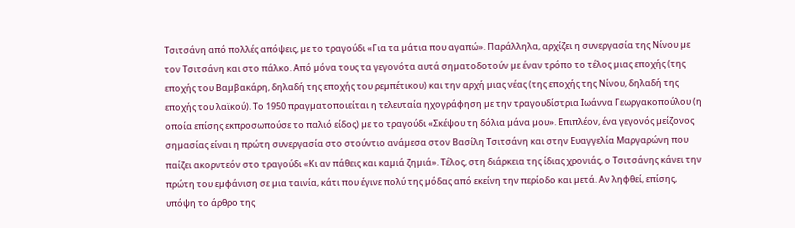Τσιτσάνη από πολλές απόψεις, µε το τραγούδι «Για τα µάτια που αγαπώ». Παράλληλα, αρχίζει η συνεργασία της Νίνου µε τον Τσιτσάνη και στο πάλκο. Από µόνα τους τα γεγονότα αυτά σηµατοδοτούν µε έναν τρόπο το τέλος µιας εποχής (της εποχής του Βαµβακάρη, δηλαδή της εποχής του ρεµπέτικου) και την αρχή µιας νέας (της εποχής της Νίνου, δηλαδή της εποχής του λαϊκού). Το 1950 πραγµατοποιείται η τελευταία ηχογράφηση µε την τραγουδίστρια Ιωάννα Γεωργακοπούλου (η οποία επίσης εκπροσωπούσε το παλιό είδος) µε το τραγούδι «Σκέψου τη δόλια µάνα µου». Επιπλέον, ένα γεγονός µείζονος σηµασίας είναι η πρώτη συνεργασία στο στούντιο ανάµεσα στον Βασίλη Τσιτσάνη και στην Ευαγγελία Μαργαρώνη που παίζει ακορντεόν στο τραγούδι «Κι αν πάθεις και καµιά ζηµιά». Τέλος, στη διάρκεια της ίδιας χρονιάς, ο Τσιτσάνης κάνει την πρώτη του εµφάνιση σε µια ταινία, κάτι που έγινε πολύ της µόδας από εκείνη την περίοδο και µετά. Αν ληφθεί, επίσης, υπόψη το άρθρο της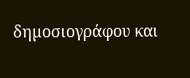δηµοσιογράφου και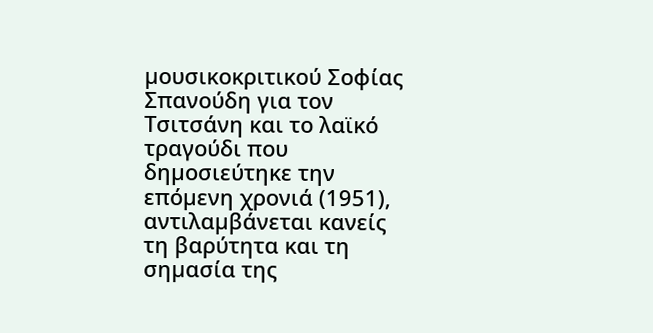µουσικοκριτικού Σοφίας Σπανούδη για τον Τσιτσάνη και το λαϊκό τραγούδι που δηµοσιεύτηκε την επόµενη χρονιά (1951), αντιλαµβάνεται κανείς τη βαρύτητα και τη σηµασία της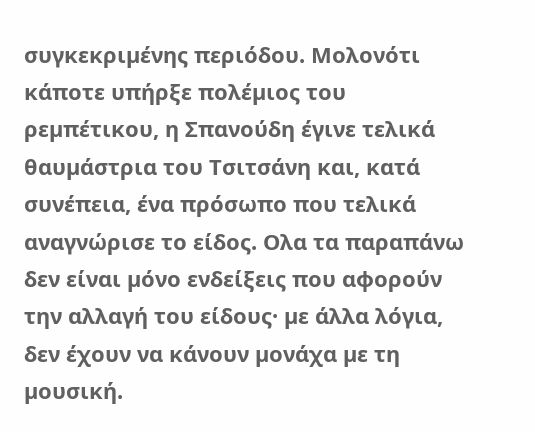συγκεκριµένης περιόδου. Μολονότι κάποτε υπήρξε πολέµιος του ρεµπέτικου, η Σπανούδη έγινε τελικά θαυµάστρια του Τσιτσάνη και, κατά συνέπεια, ένα πρόσωπο που τελικά αναγνώρισε το είδος. Ολα τα παραπάνω δεν είναι µόνο ενδείξεις που αφορούν την αλλαγή του είδους· µε άλλα λόγια, δεν έχουν να κάνουν µονάχα µε τη µουσική.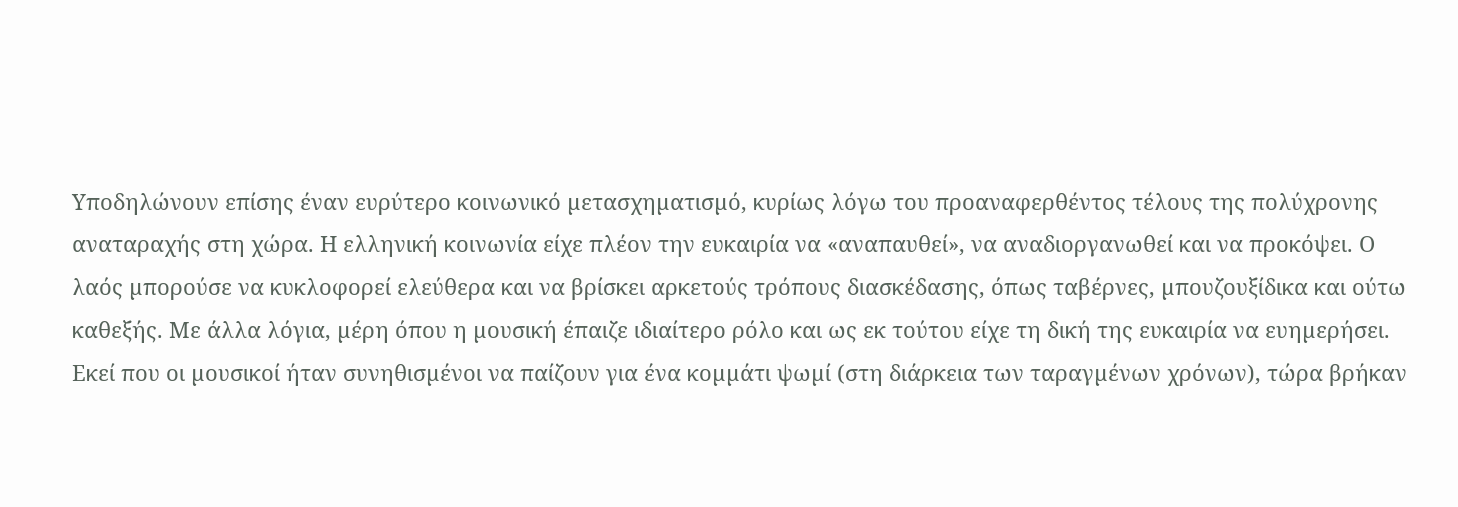Υποδηλώνουν επίσης έναν ευρύτερο κοινωνικό µετασχηµατισµό, κυρίως λόγω του προαναφερθέντος τέλους της πολύχρονης αναταραχής στη χώρα. Η ελληνική κοινωνία είχε πλέον την ευκαιρία να «αναπαυθεί», να αναδιοργανωθεί και να προκόψει. Ο λαός µπορούσε να κυκλοφορεί ελεύθερα και να βρίσκει αρκετούς τρόπους διασκέδασης, όπως ταβέρνες, µπουζουξίδικα και ούτω καθεξής. Με άλλα λόγια, µέρη όπου η µουσική έπαιζε ιδιαίτερο ρόλο και ως εκ τούτου είχε τη δική της ευκαιρία να ευηµερήσει. Εκεί που οι µουσικοί ήταν συνηθισµένοι να παίζουν για ένα κοµµάτι ψωµί (στη διάρκεια των ταραγµένων χρόνων), τώρα βρήκαν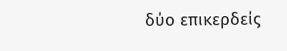δύο επικερδείς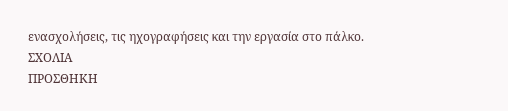ενασχολήσεις, τις ηχογραφήσεις και την εργασία στο πάλκο.
ΣΧΟΛΙΑ
ΠΡΟΣΘΗΚΗ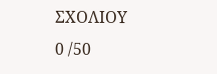ΣΧΟΛΙΟΥ
0 /50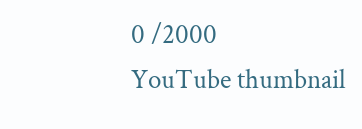0 /2000
YouTube thumbnail